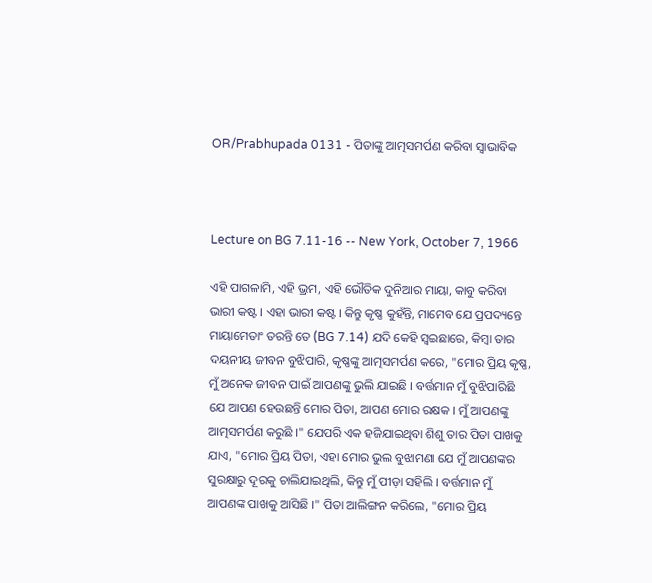OR/Prabhupada 0131 - ପିତାଙ୍କୁ ଆତ୍ମସମର୍ପଣ କରିବା ସ୍ଵାଭାବିକ



Lecture on BG 7.11-16 -- New York, October 7, 1966

ଏହି ପାଗଳାମି, ଏହି ଭ୍ରମ, ଏହି ଭୌତିକ ଦୁନିଆର ମାୟା, କାବୁ କରିବା ଭାରୀ କଷ୍ଟ । ଏହା ଭାରୀ କଷ୍ଟ । କିନ୍ତୁ କୃଷ୍ଣ କୁହଁନ୍ତି, ମାମେବ ଯେ ପ୍ରପଦ୍ୟନ୍ତେ ମାୟାମେତାଂ ତରନ୍ତି ତେ (BG 7.14) ଯଦି କେହି ସ୍ଵଇଛାରେ, କିମ୍ଵା ତାର ଦୟନୀୟ ଜୀବନ ବୁଝିପାରି, କୃଷ୍ଣଙ୍କୁ ଆତ୍ମସମର୍ପଣ କରେ, "ମୋର ପ୍ରିୟ କୃଷ୍ଣ, ମୁଁ ଅନେକ ଜୀବନ ପାଇଁ ଆପଣଙ୍କୁ ଭୁଲି ଯାଇଛି । ବର୍ତ୍ତମାନ ମୁଁ ବୁଝିପାରିଛି ଯେ ଆପଣ ହେଉଛନ୍ତି ମୋର ପିତା, ଆପଣ ମୋର ରକ୍ଷକ । ମୁଁ ଆପଣଙ୍କୁ ଆତ୍ମସମର୍ପଣ କରୁଛି ।" ଯେପରି ଏକ ହଜିଯାଇଥିବା ଶିଶୁ ତାର ପିତା ପାଖକୁ ଯାଏ, "ମୋର ପ୍ରିୟ ପିତା, ଏହା ମୋର ଭୁଲ ବୁଝାମଣା ଯେ ମୁଁ ଆପଣଙ୍କର ସୁରକ୍ଷାରୁ ଦୂରକୁ ଚାଲିଯାଇଥିଲି, କିନ୍ତୁ ମୁଁ ପୀଡ଼ା ସହିଲି । ବର୍ତ୍ତମାନ ମୁଁ ଆପଣଙ୍କ ପାଖକୁ ଆସିଛି ।" ପିତା ଆଲିଙ୍ଗନ କରିଲେ, "ମୋର ପ୍ରିୟ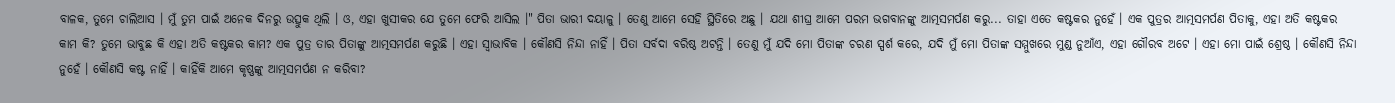ବାଳକ, ତୁମେ ଚାଲିଆସ । ମୁଁ ତୁମ ପାଇଁ ଅନେକ ଦିନରୁ ଉତ୍ସୁକ ଥିଲି । ଓ, ଏହା ଖୁସୀକର ଯେ ତୁମେ ଫେରି ଆସିଲ ।" ପିତା ଭାରୀ ଦୟାଳୁ । ତେଣୁ ଆମେ ସେହି ସ୍ଥିତିରେ ଅଛୁ । ଯଥା ଶୀଘ୍ର ଆମେ ପରମ ଭଗବାନଙ୍କୁ ଆତ୍ମସମର୍ପଣ କରୁ... ତାହା ଏତେ କଷ୍ଟକର ନୁହେଁ । ଏକ ପୁତ୍ରର ଆତ୍ମସମର୍ପଣ ପିତାକୁ, ଏହା ଅତି କଷ୍ଟକର କାମ କି? ତୁମେ ଭାବୁଛ କି ଏହା ଅତି କଷ୍ଟକର କାମ? ଏକ ପୁତ୍ର ତାର ପିତାଙ୍କୁ ଆତ୍ମସମର୍ପଣ କରୁଛି । ଏହା ସ୍ଵାଭାବିକ । କୌଣସି ନିନ୍ଦା ନାହିଁ । ପିତା ସର୍ବଦା ବରିଷ୍ଠ ଅଟନ୍ତି । ତେଣୁ ମୁଁ ଯଦି ମୋ ପିତାଙ୍କ ଚରଣ ସ୍ପର୍ଶ କରେ, ଯଦି ମୁଁ ମୋ ପିତାଙ୍କ ସମ୍ମୁଖରେ ମୁଣ୍ଡ ନୁଆଁଏ, ଏହା ଗୌରବ ଅଟେ । ଏହା ମୋ ପାଇଁ ଶ୍ରେଷ୍ଠ । କୌଣସି ନିନ୍ଦା ନୁହେଁ । କୌଣସି କଷ୍ଟ ନାହିଁ । କାହିଁକି ଆମେ କୃଷ୍ଣଙ୍କୁ ଆତ୍ମସମର୍ପଣ ନ କରିବା?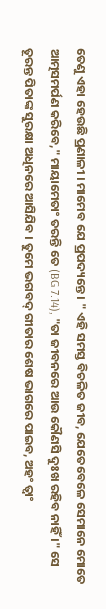ତେଣୁ ଏହା ହେଉଛି ପ୍ରଣାଳୀ । ମାମେବ ଯେ ପ୍ରପଦ୍ୟନ୍ତେ । " ଏହି ସମସ୍ତ ବିଚଳିତ ଜୀବ, ଯେତେବେଳେ ସେମାନେ ମୋତେ ଆତ୍ମସମର୍ପଣ କରିବେ," ମାୟାମେତାଂ ତରନ୍ତି ତେ (BG 7.14), "ତା ଜୀବନରେ ଆଉ କୌଣସି ଦୁଃଖ ରହିବ ନାହିଁ ।" ସେ ତୂରନ୍ତ ପିତାଙ୍କ ସୁରକ୍ଷା ଅଧିନରେ ଆସିଯିବ । ତୁମେ ଭଗବଦ୍ ଗୀତାର ଶେଷ ଭାଗରେ ପାଇବ, ଅହଂ ତ୍ଵାଂ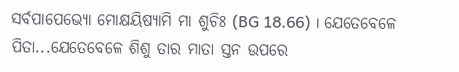ସର୍ବପାପେଭ୍ୟୋ ମୋକ୍ଷୟିଷ୍ୟାମି ମା ଶୁଚିଃ (BG 18.66) । ଯେତେବେଳେ ପିତା...ଯେତେବେଳେ ଶିଶୁ ତାର ମାତା ସ୍ତନ ଉପରେ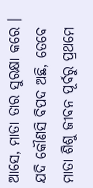ଆସେ, ମାତା ତାର ସୁରକ୍ଷା କରେ । ଯଦି କୌଣସି ବିପଦ ଅଛି, ତେବେ ମାତା ଶିଶୁ ଜୀବନ ପୂର୍ବରୁ ପ୍ରଥମେ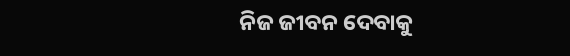ନିଜ ଜୀବନ ଦେବାକୁ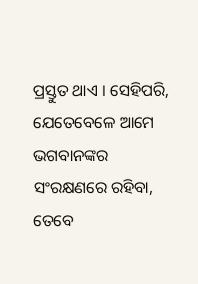ପ୍ରସ୍ତୁତ ଥାଏ । ସେହିପରି, ଯେତେବେଳେ ଆମେ ଭଗବାନଙ୍କର ସଂରକ୍ଷଣରେ ରହିବା, ତେବେ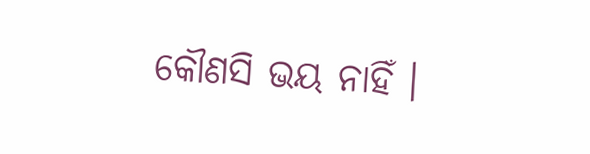କୌଣସି ଭୟ ନାହିଁ ।